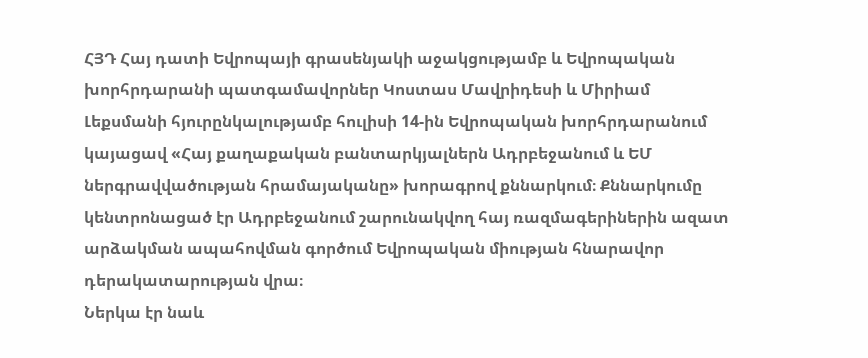ՀՅԴ Հայ դատի Եվրոպայի գրասենյակի աջակցությամբ և Եվրոպական խորհրդարանի պատգամավորներ Կոստաս Մավրիդեսի և Միրիամ Լեքսմանի հյուրընկալությամբ հուլիսի 14-ին Եվրոպական խորհրդարանում կայացավ «Հայ քաղաքական բանտարկյալներն Ադրբեջանում և ԵՄ ներգրավվածության հրամայականը» խորագրով քննարկում։ Քննարկումը կենտրոնացած էր Ադրբեջանում շարունակվող հայ ռազմագերիներին ազատ արձակման ապահովման գործում Եվրոպական միության հնարավոր դերակատարության վրա։
Ներկա էր նաև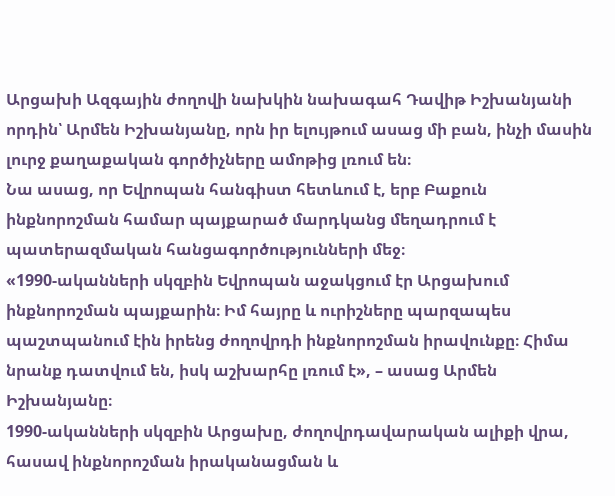Արցախի Ազգային ժողովի նախկին նախագահ Դավիթ Իշխանյանի որդին՝ Արմեն Իշխանյանը, որն իր ելույթում ասաց մի բան, ինչի մասին լուրջ քաղաքական գործիչները ամոթից լռում են։
Նա ասաց, որ Եվրոպան հանգիստ հետևում է, երբ Բաքուն ինքնորոշման համար պայքարած մարդկանց մեղադրում է պատերազմական հանցագործությունների մեջ։
«1990-ականների սկզբին Եվրոպան աջակցում էր Արցախում ինքնորոշման պայքարին։ Իմ հայրը և ուրիշները պարզապես պաշտպանում էին իրենց ժողովրդի ինքնորոշման իրավունքը։ Հիմա նրանք դատվում են, իսկ աշխարհը լռում է», – ասաց Արմեն Իշխանյանը։
1990-ականների սկզբին Արցախը, ժողովրդավարական ալիքի վրա, հասավ ինքնորոշման իրականացման և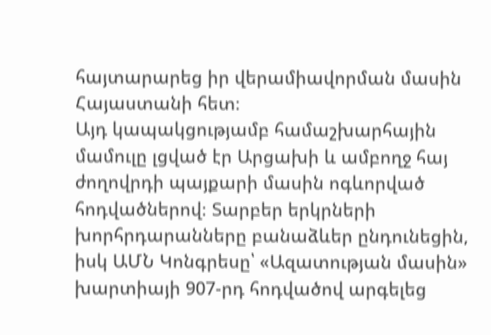հայտարարեց իր վերամիավորման մասին Հայաստանի հետ։
Այդ կապակցությամբ համաշխարհային մամուլը լցված էր Արցախի և ամբողջ հայ ժողովրդի պայքարի մասին ոգևորված հոդվածներով։ Տարբեր երկրների խորհրդարանները բանաձևեր ընդունեցին, իսկ ԱՄՆ Կոնգրեսը՝ «Ազատության մասին» խարտիայի 907-րդ հոդվածով արգելեց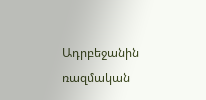Ադրբեջանին ռազմական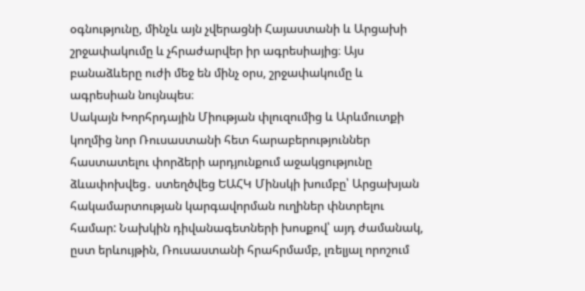օգնությունը, մինչև այն չվերացնի Հայաստանի և Արցախի շրջափակումը և չհրաժարվեր իր ագրեսիայից։ Այս բանաձևերը ուժի մեջ են մինչ օրս, շրջափակումը և ագրեսիան նույնպես։
Սակայն Խորհրդային Միության փլուզումից և Արևմուտքի կողմից նոր Ռուսաստանի հետ հարաբերություններ հաստատելու փորձերի արդյունքում աջակցությունը ձևափոխվեց․ ստեղծվեց ԵԱՀԿ Մինսկի խումբը՝ Արցախյան հակամարտության կարգավորման ուղիներ փնտրելու համար: Նախկին դիվանագետների խոսքով՝ այդ ժամանակ, ըստ երևույթին, Ռուսաստանի հրահրմամբ, լռելյալ որոշում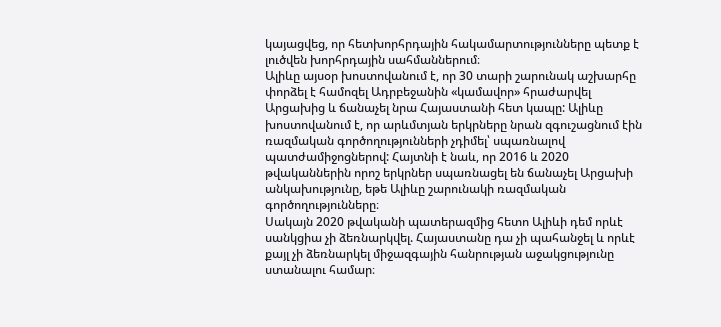կայացվեց, որ հետխորհրդային հակամարտությունները պետք է լուծվեն խորհրդային սահմաններում։
Ալիևը այսօր խոստովանում է, որ 30 տարի շարունակ աշխարհը փորձել է համոզել Ադրբեջանին «կամավոր» հրաժարվել Արցախից և ճանաչել նրա Հայաստանի հետ կապը: Ալիևը խոստովանում է, որ արևմտյան երկրները նրան զգուշացնում էին ռազմական գործողությունների չդիմել՝ սպառնալով պատժամիջոցներով: Հայտնի է նաև, որ 2016 և 2020 թվականներին որոշ երկրներ սպառնացել են ճանաչել Արցախի անկախությունը, եթե Ալիևը շարունակի ռազմական գործողությունները։
Սակայն 2020 թվականի պատերազմից հետո Ալիևի դեմ որևէ սանկցիա չի ձեռնարկվել. Հայաստանը դա չի պահանջել և որևէ քայլ չի ձեռնարկել միջազգային հանրության աջակցությունը ստանալու համար։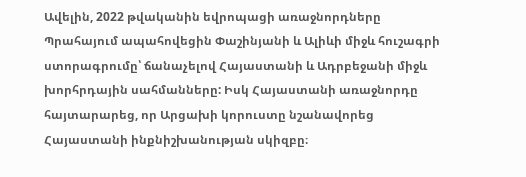Ավելին, 2022 թվականին եվրոպացի առաջնորդները Պրահայում ապահովեցին Փաշինյանի և Ալիևի միջև հուշագրի ստորագրումը՝ ճանաչելով Հայաստանի և Ադրբեջանի միջև խորհրդային սահմանները: Իսկ Հայաստանի առաջնորդը հայտարարեց, որ Արցախի կորուստը նշանավորեց Հայաստանի ինքնիշխանության սկիզբը։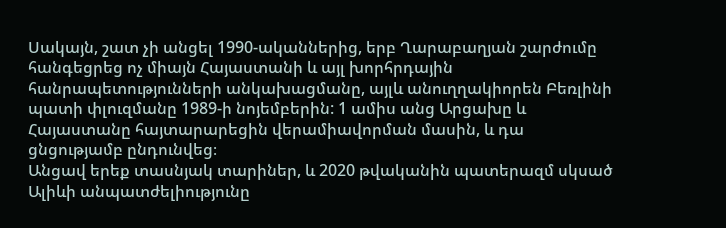Սակայն, շատ չի անցել 1990-ականներից, երբ Ղարաբաղյան շարժումը հանգեցրեց ոչ միայն Հայաստանի և այլ խորհրդային հանրապետությունների անկախացմանը, այլև անուղղակիորեն Բեռլինի պատի փլուզմանը 1989-ի նոյեմբերին: 1 ամիս անց Արցախը և Հայաստանը հայտարարեցին վերամիավորման մասին, և դա ցնցությամբ ընդունվեց։
Անցավ երեք տասնյակ տարիներ, և 2020 թվականին պատերազմ սկսած Ալիևի անպատժելիությունը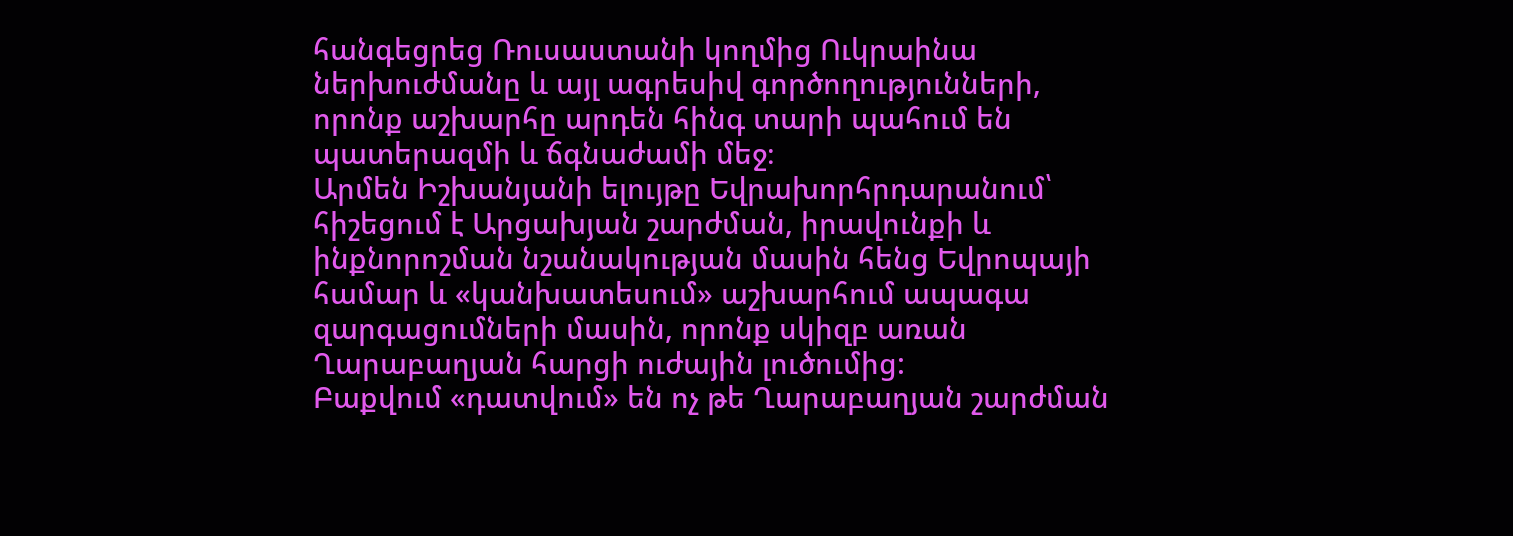հանգեցրեց Ռուսաստանի կողմից Ուկրաինա ներխուժմանը և այլ ագրեսիվ գործողությունների, որոնք աշխարհը արդեն հինգ տարի պահում են պատերազմի և ճգնաժամի մեջ։
Արմեն Իշխանյանի ելույթը Եվրախորհրդարանում՝ հիշեցում է Արցախյան շարժման, իրավունքի և ինքնորոշման նշանակության մասին հենց Եվրոպայի համար և «կանխատեսում» աշխարհում ապագա զարգացումների մասին, որոնք սկիզբ առան Ղարաբաղյան հարցի ուժային լուծումից:
Բաքվում «դատվում» են ոչ թե Ղարաբաղյան շարժման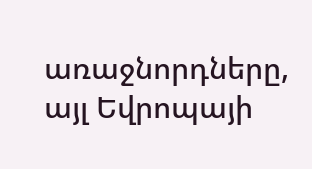առաջնորդները, այլ Եվրոպայի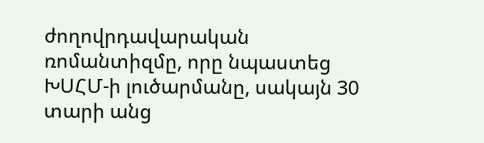ժողովրդավարական ռոմանտիզմը, որը նպաստեց ԽՍՀՄ-ի լուծարմանը, սակայն 30 տարի անց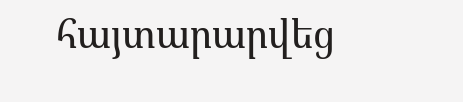հայտարարվեց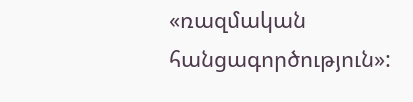«ռազմական հանցագործություն»: